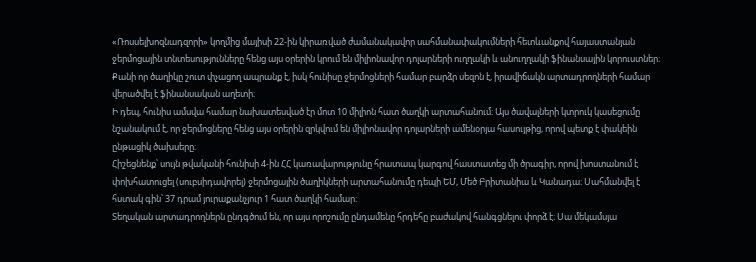«Ռոսսելխոզնադզորի» կողմից մայիսի 22-ին կիրառված ժամանակավոր սահմանափակումների հետևանքով հայաստանյան ջերմոցային տնտեսությունները հենց այս օրերին կրում են միլիոնավոր դոլարների ուղղակի և անուղղակի ֆինանսային կորուստներ։ Քանի որ ծաղիկը շուտ փչացող ապրանք է, իսկ հունիսը ջերմոցների համար բարձր սեզոն է, իրավիճակն արտադրողների համար վերածվել է ֆինանսական աղետի։
Ի դեպ, հունիս ամսվա համար նախատեսված էր մոտ 10 միլիոն հատ ծաղկի արտահանում։ Այս ծավալների կտրուկ կասեցումը նշանակում է, որ ջերմոցները հենց այս օրերին զրկվում են միլիոնավոր դոլարների ամենօրյա հասույթից, որով պետք է փակեին ընթացիկ ծախսերը։
Հիշեցնենք՝ սույն թվականի հունիսի 4-ին ՀՀ կառավարությունը հրատապ կարգով հաստատեց մի ծրագիր, որով խոստանում է փոխհատուցել (սուբսիդավորել) ջերմոցային ծաղիկների արտահանումը դեպի ԵՄ, Մեծ Բրիտանիա և Կանադա։ Սահմանվել է հստակ գին՝ 37 դրամ յուրաքանչյուր 1 հատ ծաղկի համար։
Տեղական արտադրողներն ընդգծում են, որ այս որոշումը ընդամենը հրդեհը բաժակով հանգցնելու փորձ է։ Սա մեկամսյա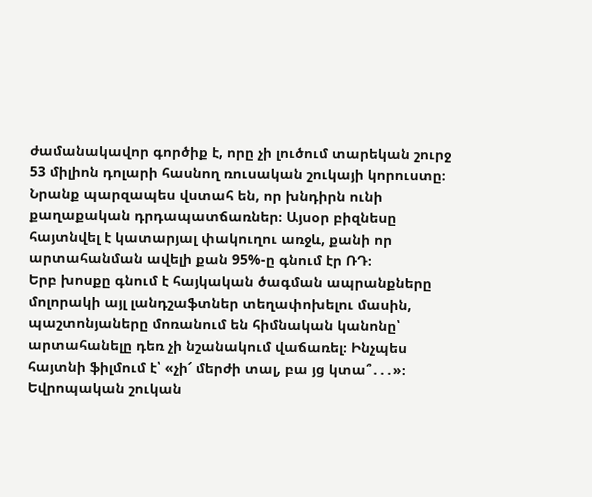ժամանակավոր գործիք է, որը չի լուծում տարեկան շուրջ 53 միլիոն դոլարի հասնող ռուսական շուկայի կորուստը։
Նրանք պարզապես վստահ են, որ խնդիրն ունի քաղաքական դրդապատճառներ։ Այսօր բիզնեսը հայտնվել է կատարյալ փակուղու առջև, քանի որ արտահանման ավելի քան 95%-ը գնում էր ՌԴ։
Երբ խոսքը գնում է հայկական ծագման ապրանքները մոլորակի այլ լանդշաֆտներ տեղափոխելու մասին, պաշտոնյաները մոռանում են հիմնական կանոնը՝ արտահանելը դեռ չի նշանակում վաճառել։ Ինչպես հայտնի ֆիլմում է՝ «չի՜ մերժի տալ, բա յց կտա՞․․․»։ Եվրոպական շուկան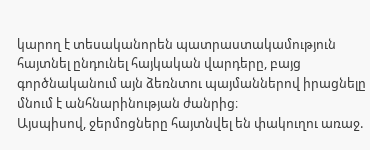կարող է տեսականորեն պատրաստակամություն հայտնել ընդունել հայկական վարդերը, բայց գործնականում այն ձեռնտու պայմաններով իրացնելը մնում է անհնարինության ժանրից։
Այսպիսով, ջերմոցները հայտնվել են փակուղու առաջ.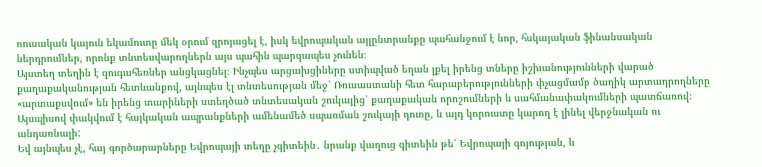ռուսական կայուն եկամուտը մեկ օրում զրոյացել է, իսկ եվրոպական այլընտրանքը պահանջում է նոր, հսկայական ֆինանսական ներդրումներ, որոնք տնտեսվարողներն այս պահին պարզապես չունեն։
Այստեղ տեղին է զուգահեռներ անցկացնել։ Ինչպես արցախցիները ստիպված եղան լքել իրենց տները իշխանությունների վարած քաղաքականության հետևանքով, այնպես էլ տնտեսության մեջ՝ Ռուսաստանի հետ հարաբերությունների փչացմամբ ծաղիկ արտադրողները «արտաքսվում» են իրենց տարիների ստեղծած տնտեսական շուկայից՝ քաղաքական որոշումների և սահմանափակումների պատճառով։
Այսպիսով փակվում է հայկական ապրանքների ամենամեծ սպառման շուկայի դուռը, և այդ կորուստը կարող է լինել վերջնական ու անդառնալի:
Եվ այնպես չէ, հայ գործարարները Եվրոպայի տեղը չգիտեին․ նրանք վաղուց գիտեին թե՛ Եվրոպայի գոյության, և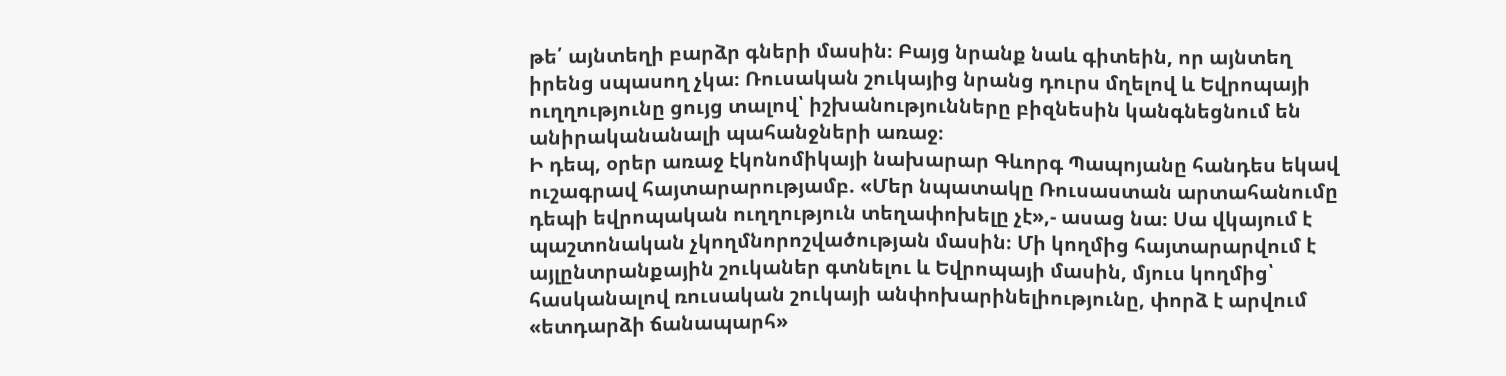թե՛ այնտեղի բարձր գների մասին։ Բայց նրանք նաև գիտեին, որ այնտեղ իրենց սպասող չկա։ Ռուսական շուկայից նրանց դուրս մղելով և Եվրոպայի ուղղությունը ցույց տալով՝ իշխանությունները բիզնեսին կանգնեցնում են անիրականանալի պահանջների առաջ։
Ի դեպ, օրեր առաջ էկոնոմիկայի նախարար Գևորգ Պապոյանը հանդես եկավ ուշագրավ հայտարարությամբ. «Մեր նպատակը Ռուսաստան արտահանումը դեպի եվրոպական ուղղություն տեղափոխելը չէ»,- ասաց նա։ Սա վկայում է պաշտոնական չկողմնորոշվածության մասին։ Մի կողմից հայտարարվում է այլընտրանքային շուկաներ գտնելու և Եվրոպայի մասին, մյուս կողմից՝ հասկանալով ռուսական շուկայի անփոխարինելիությունը, փորձ է արվում «ետդարձի ճանապարհ»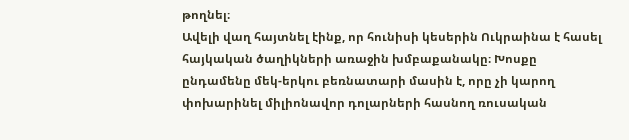թողնել։
Ավելի վաղ հայտնել էինք, որ հունիսի կեսերին Ուկրաինա է հասել հայկական ծաղիկների առաջին խմբաքանակը։ Խոսքը ընդամենը մեկ-երկու բեռնատարի մասին է, որը չի կարող փոխարինել միլիոնավոր դոլարների հասնող ռուսական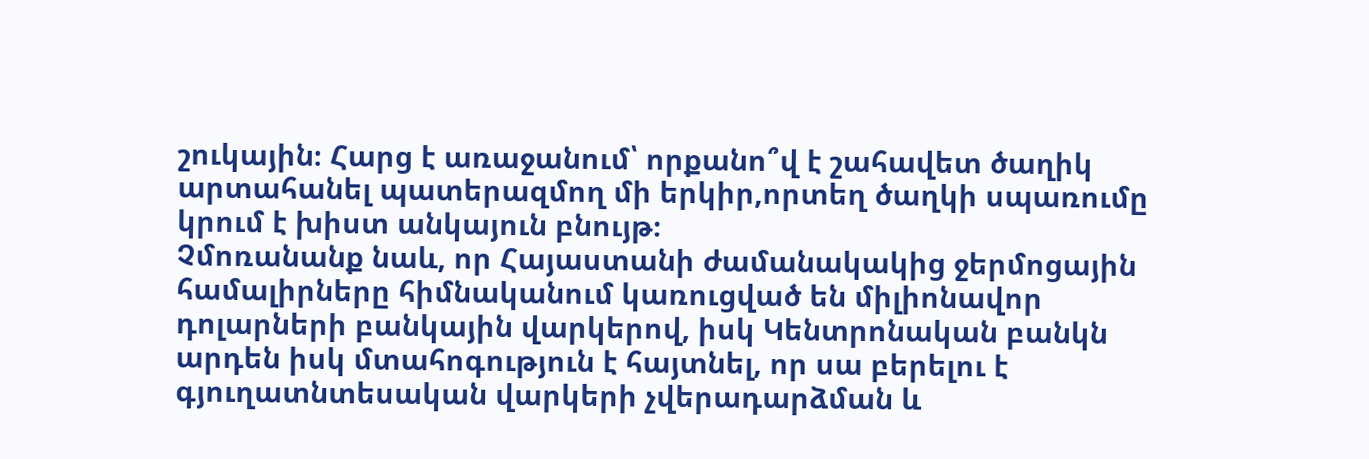շուկային։ Հարց է առաջանում՝ որքանո՞վ է շահավետ ծաղիկ արտահանել պատերազմող մի երկիր,որտեղ ծաղկի սպառումը կրում է խիստ անկայուն բնույթ։
Չմոռանանք նաև, որ Հայաստանի ժամանակակից ջերմոցային համալիրները հիմնականում կառուցված են միլիոնավոր դոլարների բանկային վարկերով, իսկ Կենտրոնական բանկն արդեն իսկ մտահոգություն է հայտնել, որ սա բերելու է գյուղատնտեսական վարկերի չվերադարձման և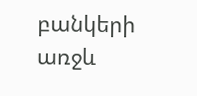բանկերի առջև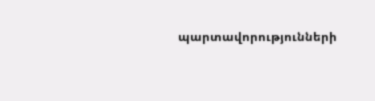պարտավորությունների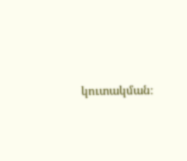կուտակման։